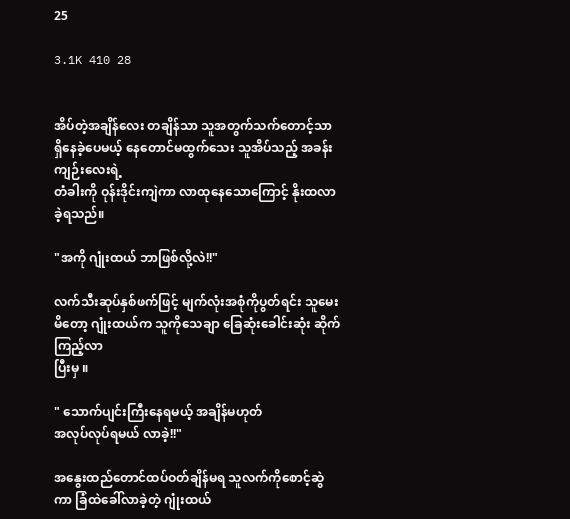25

3.1K 410 28


အိပ်တဲ့အချိန်လေး တချိန်သာ သူအတွက်သက်တောင့်သာ ရှိနေခဲ့ပေမယ့် နေတောင်မထွက်သေး သူအိပ်သည့် အခန်းကျဉ်းလေးရဲ့
တံခါးကို ဝုန်းဒိုင်းကျဲကာ လာထုနေသောကြောင့် နိုးထလာခဲ့ရသည်။

"အကို ဂျုံးထယ် ဘာဖြစ်လို့လဲ!!"

လက်သီးဆုပ်နှစ်ဖက်ဖြင့် မျက်လုံးအစုံကိုပွတ်ရင်း သူမေးမိတော့ ဂျုံးထယ်က သူကိုသေချာ ခြေဆုံးခေါင်းဆုံး ဆိုက်ကြည့်လာ
ပြီးမှ ။

" သောက်ပျင်းကြီးနေရမယ့် အချိန်မဟုတ်
အလုပ်လုပ်ရမယ် လာခဲ့!!"

အနွေးထည်တောင်ထပ်ဝတ်ချိန်မရ သူလက်ကိုစောင့်ဆွဲကာ ခြံထဲခေါ်လာခဲ့တဲ့ ဂျုံးထယ်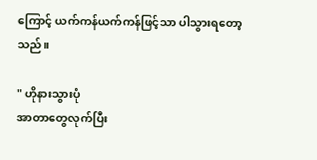ကြောင့် ယက်ကန်ယက်ကန်ဖြင့်သာ ပါသွားရတော့သည်။

" ဟိုနားသွားပုံ
အာတာတွေလုက်ပြီး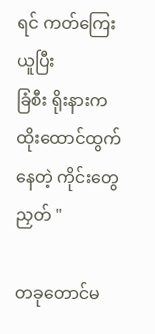ရင် ကတ်ကြေးယူပြီး
ခြံစီး ရိုးနားက ထိုးထောင်ထွက်နေတဲ့ ကိုင်းတွေညှတ် "

တခုတောင်မ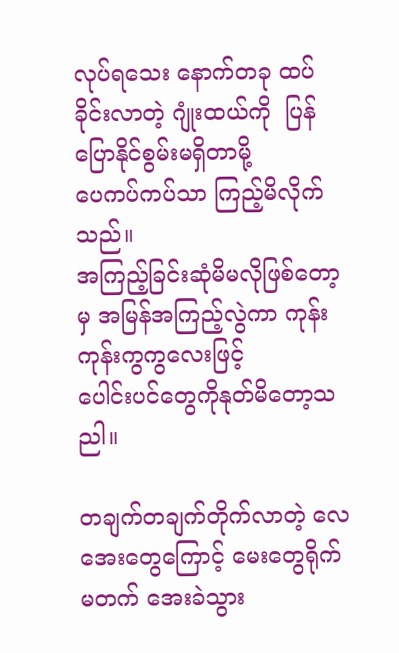လုပ်ရသေး နောက်တခု ထပ်ခိုင်းလာတဲ့ ဂျုံးထယ်ကို  ပြန်ပြောနိုင်စွမ်းမရှိတာမို့
ပေကပ်ကပ်သာ ကြည့်မိလိုက်သည်။
အကြည့်ခြင်းဆုံမိမလိုဖြစ်တော့မှ အမြန်အကြည့်လွဲကာ ကုန်းကုန်းကွကွလေးဖြင့်
ပေါင်းပင်တွေကိုနုတ်မိတော့သညါ။

တချက်တချက်တိုက်လာတဲ့ လေအေးတွေကြောင့် မေးတွေရိုက်မတက် အေးခဲသွား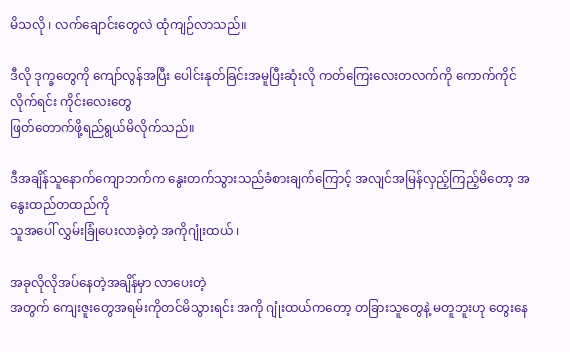မိသလို ၊ လက်ချောင်းတွေလဲ ထုံကျဉ်လာသည်။

ဒီလို ဒုက္ခတွေကို ကျော်လွန်အပြီး ပေါင်းနုတ်ခြင်းအမူပြီးဆုံးလို ကတ်ကြေးလေးတလက်ကို ကောက်ကိုင်လိုက်ရင်း ကိုင်းလေးတွေ
ဖြတ်တောက်ဖို့ရည်ရွယ်မိလိုက်သည်။

ဒီအချိန်သူနောက်ကျောဘက်က နွေးတက်သွားသည်ခံစားချက်ကြောင့် အလျင်အမြန်လှည့်ကြည့်မိတော့ အနွေးထည်တထည်ကို
သူအပေါ် လွှမ်းခြုံပေးလာခဲ့တဲ့ အကိုဂျုံးထယ် ၊

အခုလိုလိုအပ်နေတဲ့အချိန်မှာ လာပေးတဲ့
အတွက် ကျေးဇူးတွေအရမ်းကိုတင်မိသွားရင်း အကို ဂျုံးထယ်ကတော့ တခြားသူတွေနဲ့ မတူဘူးဟု တွေးနေ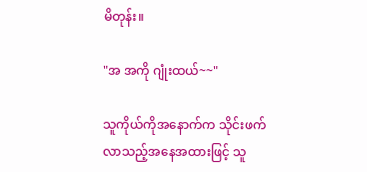မိတုန်း။

"အ အကို ဂျုံးထယ်~~"

သူကိုယ်ကိုအနောက်က သိုင်းဖက်လာသည့်အနေအထားဖြင့် သူ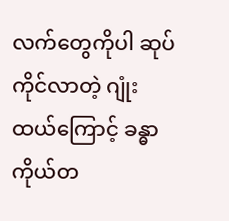လက်တွေကိုပါ ဆုပ်ကိုင်လာတဲ့ ဂျုံးထယ်ကြောင့် ခန္ဓာကိုယ်တ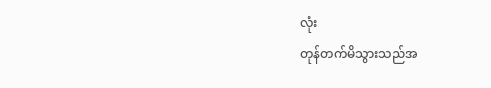လုံး
တုန်တက်မိသွားသည်အ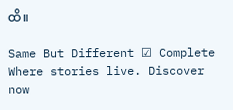ထိ။

Same But Different ☑ Complete Where stories live. Discover now